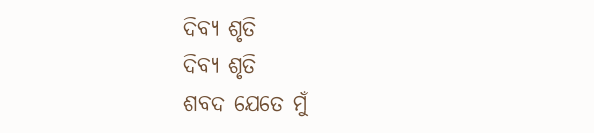ଦିବ୍ୟ ଶୃତି
ଦିବ୍ୟ ଶୃତି
ଶବଦ ଯେତେ ମୁଁ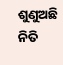ଶୁଣୁଅଛି ନିତି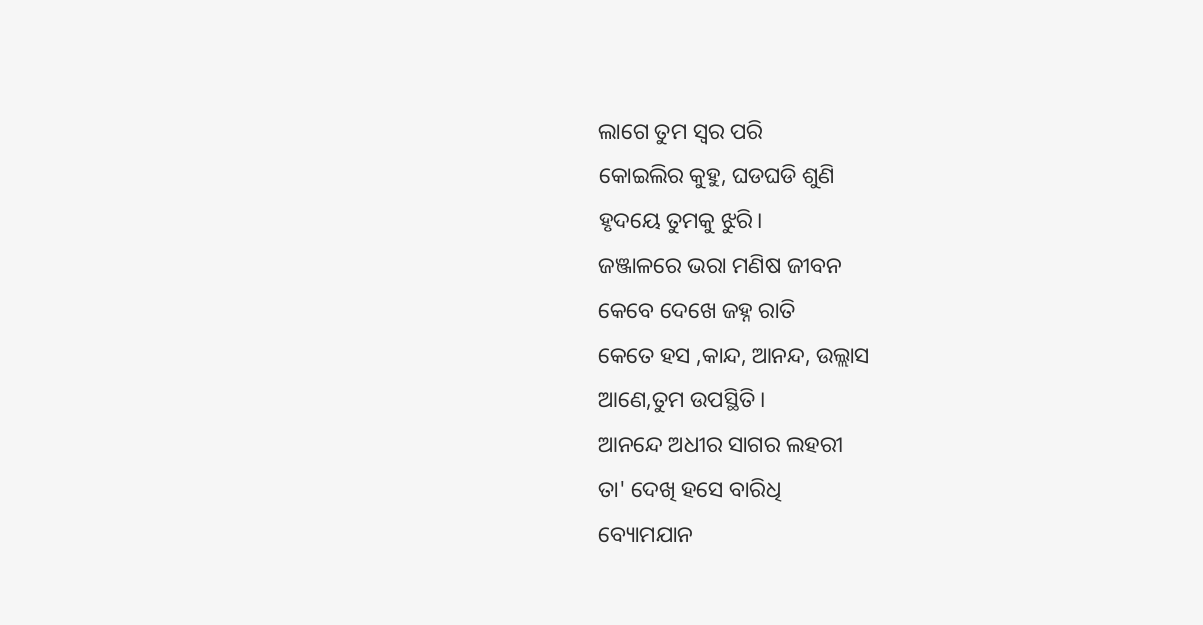ଲାଗେ ତୁମ ସ୍ବର ପରି
କୋଇଲିର କୁହୁ, ଘଡଘଡି ଶୁଣି
ହୃଦୟେ ତୁମକୁ ଝୁରି।
ଜଞ୍ଜାଳରେ ଭରା ମଣିଷ ଜୀବନ
କେବେ ଦେଖେ ଜହ୍ନ ରାତି
କେତେ ହସ ,କାନ୍ଦ, ଆନନ୍ଦ, ଉଲ୍ଲାସ
ଆଣେ,ତୁମ ଉପସ୍ଥିତି।
ଆନନ୍ଦେ ଅଧୀର ସାଗର ଲହରୀ
ତା' ଦେଖି ହସେ ବାରିଧି
ବ୍ୟୋମଯାନ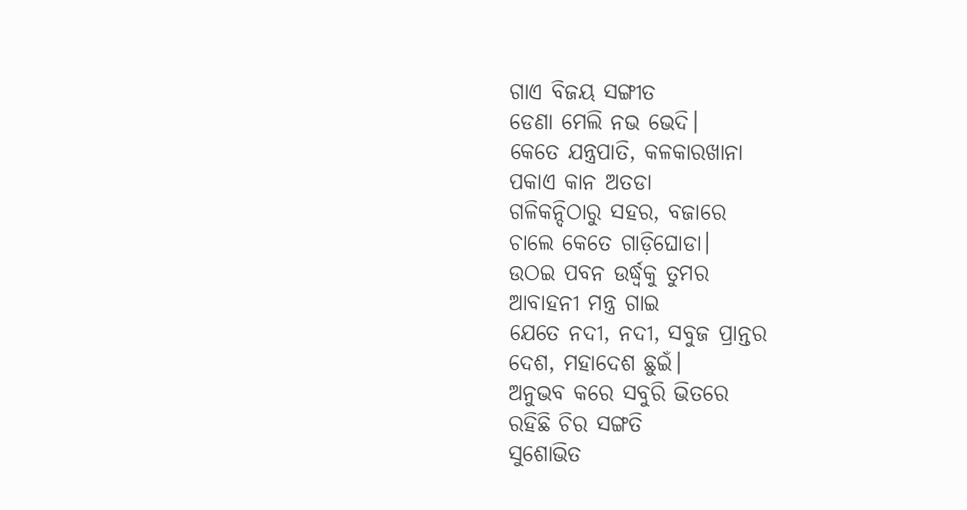ଗାଏ ବିଜୟ ସଙ୍ଗୀତ
ଡେଣା ମେଲି ନଭ ଭେଦି।
କେତେ ଯନ୍ତ୍ରପାତି, କଳକାରଖାନା
ପକାଏ କାନ ଅତଡା
ଗଳିକନ୍ଦିଠାରୁ ସହର, ବଜାରେ
ଚାଲେ କେତେ ଗାଡ଼ିଘୋଡା।
ଉଠଇ ପବନ ଉର୍ଦ୍ଧ୍ବକୁ ତୁମର
ଆବାହନୀ ମନ୍ତ୍ର ଗାଇ
ଯେତେ ନଦୀ, ନଦୀ, ସବୁଜ ପ୍ରାନ୍ତର
ଦେଶ, ମହାଦେଶ ଛୁଇଁ।
ଅନୁଭବ କରେ ସବୁରି ଭିତରେ
ରହିଛି ଚିର ସଙ୍ଗତି
ସୁଶୋଭିତ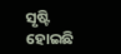ସୃଷ୍ଟି ହୋଇଛି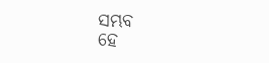ସମ୍ଭବ
ହେ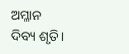ଅମ୍ଳାନ ଦିବ୍ୟ ଶୃତି।